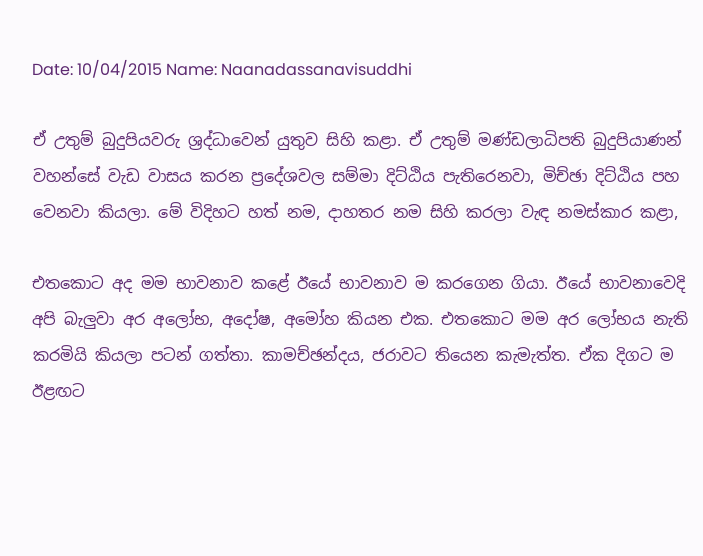Date: 10/04/2015 Name: Naanadassanavisuddhi

ඒ උතුම් බුදුපියවරු ශ්‍රද්ධාවෙන් යුතුව සිහි කළා. ඒ උතුම් මණ්ඩලාධිපති බුදුපියාණන් වහන්සේ වැඩ වාසය කරන ප්‍රදේශවල සම්මා දිට්ඨිය පැතිරෙනවා, මිච්ඡා දිට්ඨිය පහ වෙනවා කියලා. මේ විදිහට හත් නම, දාහතර නම සිහි කරලා වැඳ නමස්කාර කළා,

එතකොට අද මම භාවනාව කළේ ඊයේ භාවනාව ම කරගෙන ගියා. ඊයේ භාවනාවෙදි අපි බැලුවා අර අලෝභ, අදෝෂ, අමෝහ කියන එක. එතකොට මම අර ලෝභය නැති කරමියි කියලා පටන් ගත්තා. කාමච්ඡන්දය, ජරාවට තියෙන කැමැත්ත. ඒක දිගට ම ඊළඟට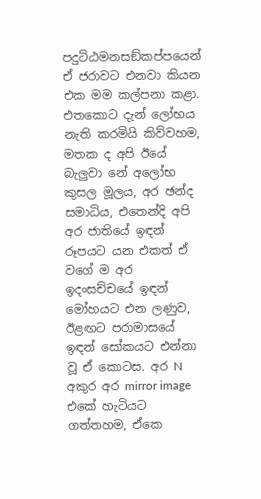පදුට්ඨමනසඞ්කප්පයෙන් ඒ ජරාවට එනවා කියන එක මම කල්පනා කළා. එතකොට දැන් ලෝභය නැති කරමියි කිව්වහම, මතක ද අපි ඊයේ බැලුවා නේ අලෝභ කුසල මූලය, අර ඡන්ද සමාධිය, එතෙන්දි අපි අර ජාතියේ ඉඳන් රූපයට යන එකත් ඒ වගේ ම අර ඉදංසච්චයේ ඉඳන් මෝහයට එන ලණුව, ඊළඟට පරාමාසයේ ඉඳන් සෝකයට එන්නා වූ ඒ කොටස. අර N අකුර අර mirror image එකේ හැටියට ගත්තහම, ඒකෙ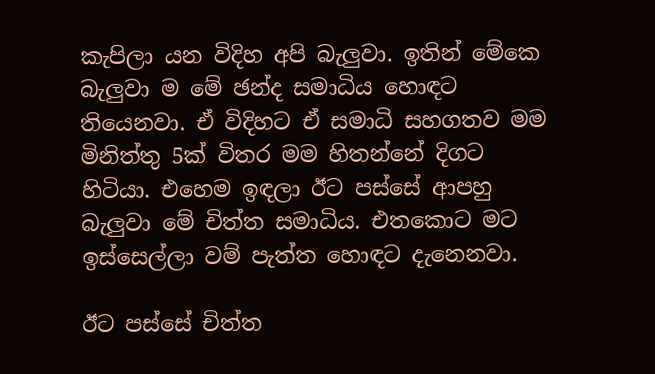කැපිලා යන විදිහ අපි බැලුවා. ඉතින් මේකෙ බැලුවා ම මේ ඡන්ද සමාධිය හොඳට තියෙනවා. ඒ විදිහට ඒ සමාධි සහගතව මම මිනිත්තු 5ක් විතර මම හිතන්නේ දිගට හිටියා. එහෙම ඉඳලා ඊට පස්සේ ආපහු බැලුවා මේ චිත්ත සමාධිය. එතකොට මට ඉස්සෙල්ලා වම් පැත්ත හොඳට දැනෙනවා.

ඊට පස්සේ චිත්ත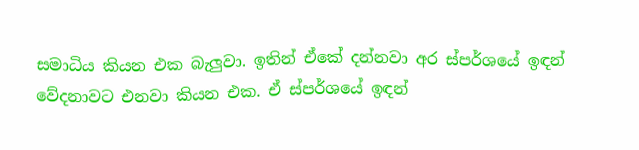සමාධිය කියන එක බැලුවා. ඉතින් ඒකේ දන්නවා අර ස්පර්ශයේ ඉඳන් වේදනාවට එනවා කියන එක. ඒ ස්පර්ශයේ ඉඳන්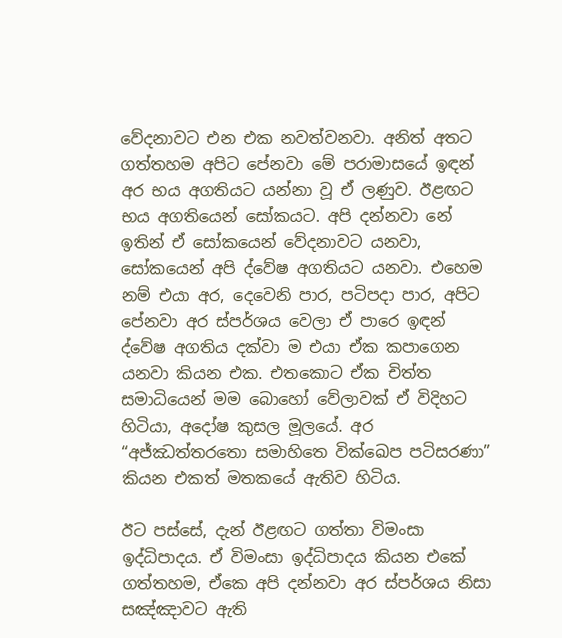වේදනාවට එන එක නවත්වනවා. අනිත් අතට ගත්තහම අපිට පේනවා මේ පරාමාසයේ ඉඳන් අර භය අගතියට යන්නා වූ ඒ ලණුව. ඊළඟට භය අගතියෙන් සෝකයට. අපි දන්නවා නේ ඉතින් ඒ සෝකයෙන් වේදනාවට යනවා, සෝකයෙන් අපි ද්වේෂ අගතියට යනවා. එහෙම නම් එයා අර, දෙවෙනි පාර, පටිපදා පාර, අපිට පේනවා අර ස්පර්ශය වෙලා ඒ පාරෙ ඉඳන් ද්වේෂ අගතිය දක්වා ම එයා ඒක කපාගෙන යනවා කියන එක. එතකොට ඒක චිත්ත සමාධියෙන් මම බොහෝ වේලාවක් ඒ විදිහට හිටියා, අදෝෂ කුසල මූලයේ. අර “අජ්ඣත්තරතො සමාහිතෙ වික්ඛෙප පටිසරණා” කියන එකත් මතකයේ ඇතිව හිටිය.

ඊට පස්සේ, දැන් ඊළඟට ගත්තා විමංසා ඉද්ධිපාදය. ඒ විමංසා ඉද්ධිපාදය කියන එකේ ගත්තහම, ඒකෙ අපි දන්නවා අර ස්පර්ශය නිසා සඤ්ඤාවට ඇති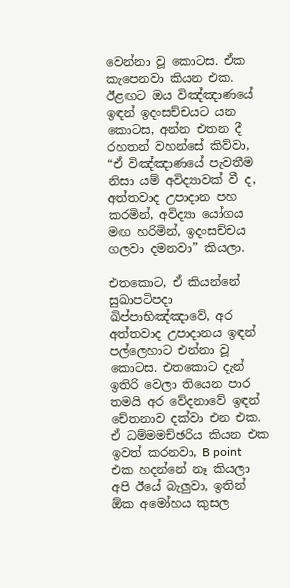වෙන්නා වූ කොටස. ඒක කැපෙනවා කියන එක. ඊළඟට ඔය විඤ්ඤාණයේ ඉඳන් ඉදංසච්චයට යන කොටස, අන්න එතන දී රහතන් වහන්සේ කිව්වා, “ඒ විඤ්ඤාණයේ පැවතීම නිසා යම් අවිද්‍යාවක් වී ද, අත්තවාද උපාදාන පහ කරමින්, අවිද්‍යා යෝගය මඟ හරිමින්, ඉදංසච්චය ගලවා දමනවා” කියලා.

එතකොට, ඒ කියන්නේ සුඛාපටිපදා ඛිප්පාභිඤ්ඤාවේ, අර අත්තවාද උපාදානය ඉඳන් පල්ලෙහාට එන්නා වූ කොටස. එතකොට දැන් ඉතිරි වෙලා තියෙන පාර තමයි අර වේදනාවේ ඉඳන් චේතනාව දක්වා එන එක. ඒ ධම්මමච්ඡරිය කියන එක ඉවත් කරනවා, B point එක හදන්නේ නෑ කියලා අපි ඊයේ බැලුවා, ඉතින් ඕක අමෝහය කුසල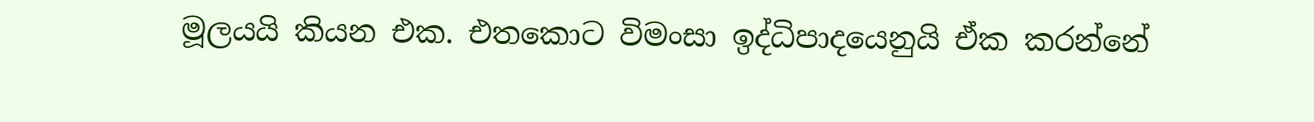මූලයයි කියන එක. එතකොට විමංසා ඉද්ධිපාදයෙනුයි ඒක කරන්නේ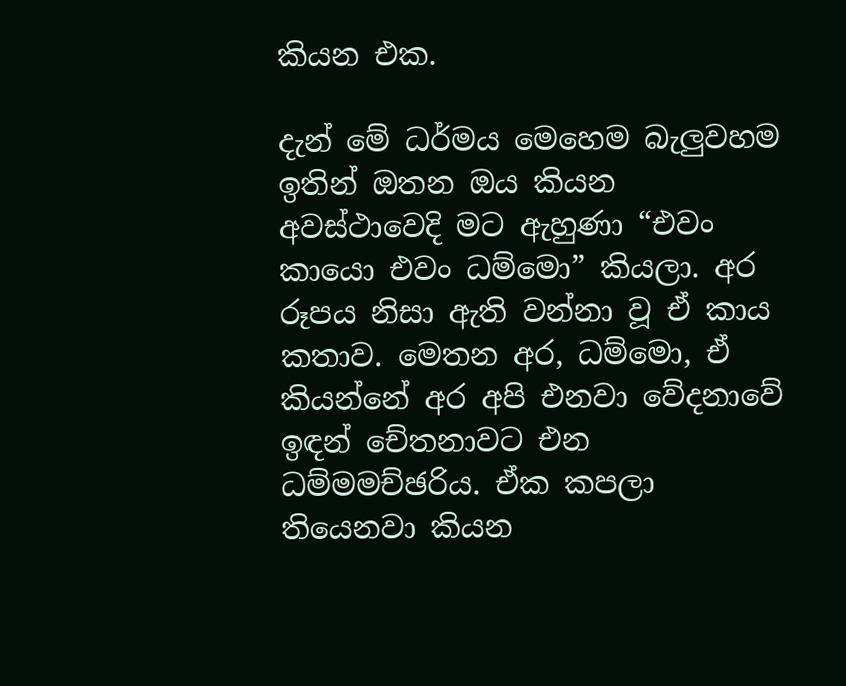කියන එක.

දැන් මේ ධර්මය මෙහෙම බැලුවහම ඉතින් ඔතන ඔය කියන අවස්ථාවෙදි මට ඇහුණා “එවං කායො එවං ධම්මො” කියලා. අර රූපය නිසා ඇති වන්නා වූ ඒ කාය කතාව. මෙතන අර, ධම්මො, ඒ කියන්නේ අර අපි එනවා වේදනාවේ ඉඳන් චේතනාවට එන ධම්මමච්ඡරිය. ඒක කපලා තියෙනවා කියන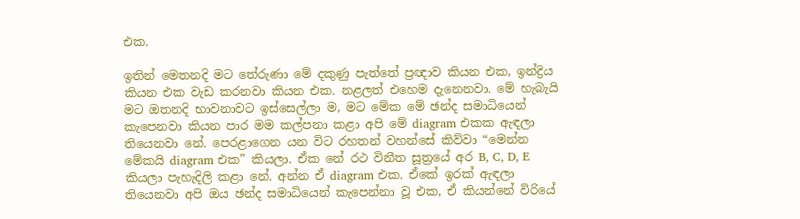එක.

ඉතින් මෙතනදි මට තේරුණා මේ දකුණු පැත්තේ ප්‍රඥාව කියන එක, ඉන්ද්‍රිය කියන එක වැඩ කරනවා කියන එක. නළලත් එහෙම දැනෙනවා. මේ හැබැයි මට ඔතනදි භාවනාවට ඉස්සෙල්ලා ම, මට මේක මේ ඡන්ද සමාධියෙන් කැපෙනවා කියන පාර මම කල්පනා කළා අපි මේ diagram එකක ඇඳලා තියෙනවා නේ. පෙරළාගෙන යන විට රහතන් වහන්සේ කිව්වා “මෙන්න මේකයි diagram එක” කියලා. ඒක නේ රථ විනීත සූත්‍රයේ අර B, C, D, E කියලා පැහැදිලි කළා නේ. අන්න ඒ diagram එක. ඒකේ ඉරක් ඇඳලා තියෙනවා අපි ඔය ඡන්ද සමාධියෙන් කැපෙන්නා වූ එක, ඒ කියන්නේ විරියේ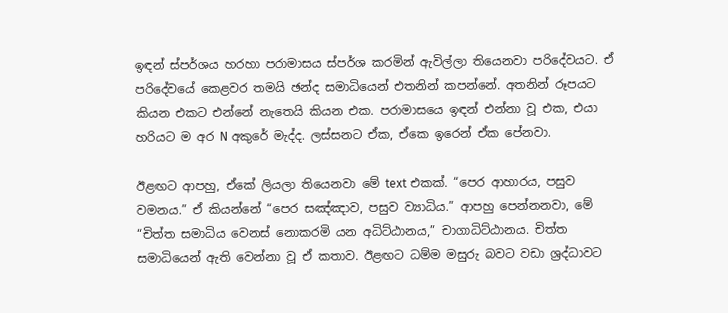ඉඳන් ස්පර්ශය හරහා පරාමාසය ස්පර්ශ කරමින් ඇවිල්ලා තියෙනවා පරිදේවයට. ඒ පරිදේවයේ කෙළවර තමයි ඡන්ද සමාධියෙන් එතනින් කපන්නේ. අතනින් රූපයට කියන එකට එන්නේ නැතෙයි කියන එක. පරාමාසයෙ ඉඳන් එන්නා වූ එක, එයා හරියට ම අර N අකුරේ මැද්ද. ලස්සනට ඒක, ඒකෙ ඉරෙන් ඒක පේනවා.

ඊළඟට ආපහු, ඒකේ ලියලා තියෙනවා මේ text එකක්. “පෙර ආහාරය, පසුව වමනය.” ඒ කියන්නේ “පෙර සඤ්ඤාව, පසුව ව්‍යාධිය.” ආපහු පෙන්නනවා, මේ “චිත්ත සමාධිය වෙනස් නොකරමි යන අධිට්ඨානය,” චාගාධිට්ඨානය. චිත්ත සමාධියෙන් ඇති වෙන්නා වූ ඒ කතාව. ඊළඟට ධම්ම මසුරු බවට වඩා ශ්‍රද්ධාවට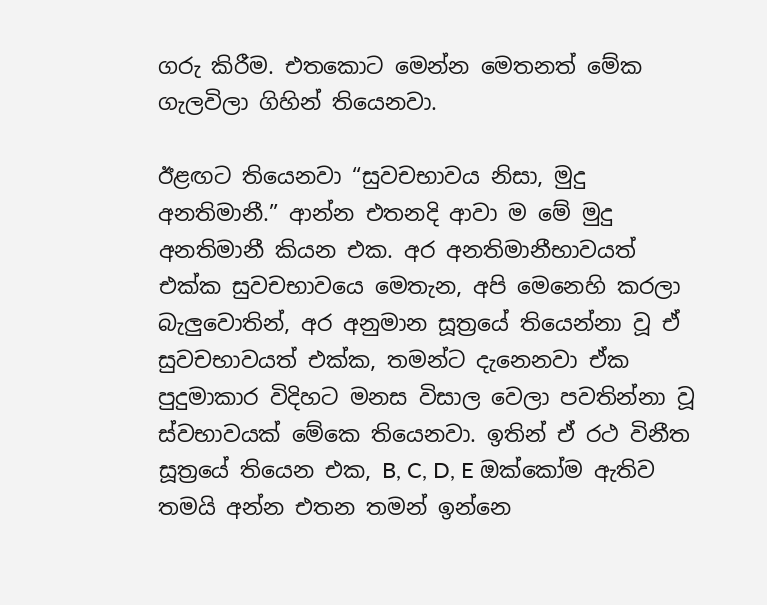ගරු කිරීම. එතකොට මෙන්න මෙතනත් මේක ගැලවිලා ගිහින් තියෙනවා.

ඊළඟට තියෙනවා “සුවචභාවය නිසා, මුදු අනතිමානී.” ආන්න එතනදි ආවා ම මේ මුදු අනතිමානී කියන එක. අර අනතිමානීභාවයත් එක්ක සුවචභාවයෙ මෙතැන, අපි මෙනෙහි කරලා බැලුවොතින්, අර අනුමාන සූත්‍රයේ තියෙන්නා වූ ඒ සුවචභාවයත් එක්ක, තමන්ට දැනෙනවා ඒක පුදුමාකාර විදිහට මනස විසාල වෙලා පවතින්නා වූ ස්වභාවයක් මේකෙ තියෙනවා. ඉතින් ඒ රථ විනීත සූත්‍රයේ තියෙන එක, B, C, D, E ඔක්කෝම ඇතිව තමයි අන්න එතන තමන් ඉන්නෙ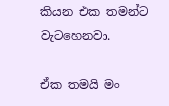කියන එක තමන්ට වැටහෙනවා.

ඒක තමයි මං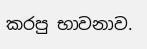කරපු භාවනාව.